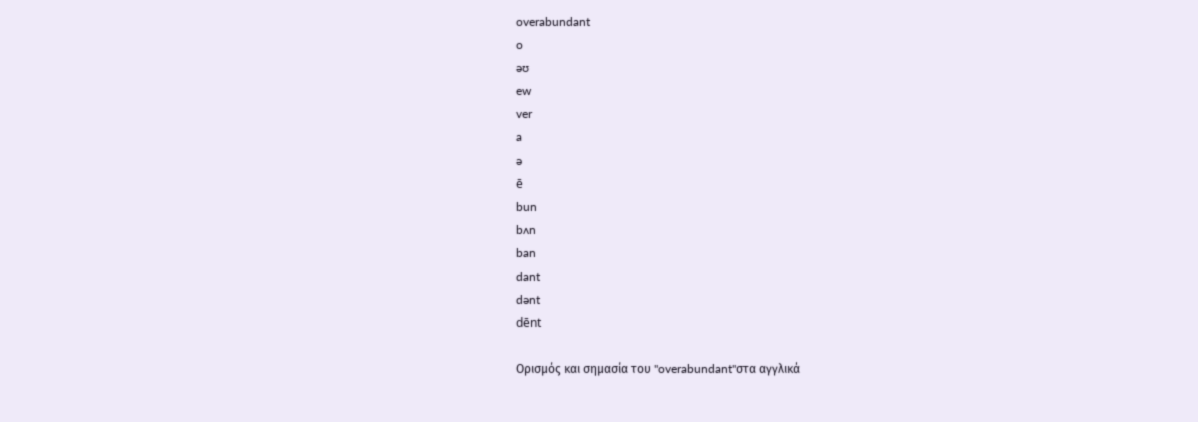overabundant
o
əʊ
ew
ver
a
ə
ē
bun
bʌn
ban
dant
dənt
dēnt

Ορισμός και σημασία του "overabundant"στα αγγλικά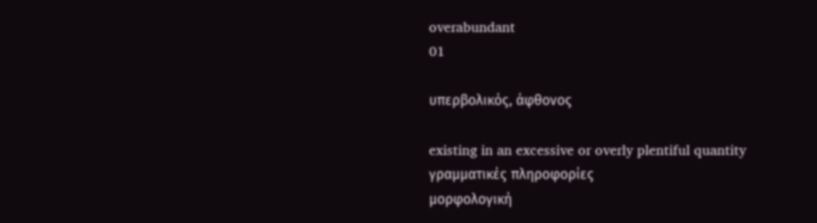overabundant
01

υπερβολικός, άφθονος

existing in an excessive or overly plentiful quantity
γραμματικές πληροφορίες
μορφολογική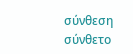σύνθεση
σύνθετο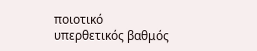ποιοτικό
υπερθετικός βαθμός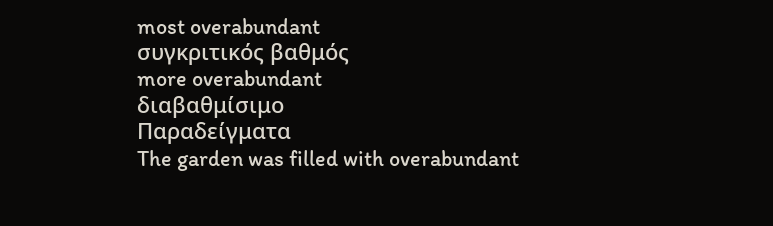most overabundant
συγκριτικός βαθμός
more overabundant
διαβαθμίσιμο
Παραδείγματα
The garden was filled with overabundant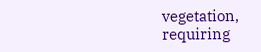vegetation, requiring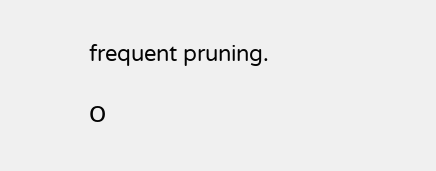frequent pruning.

Ο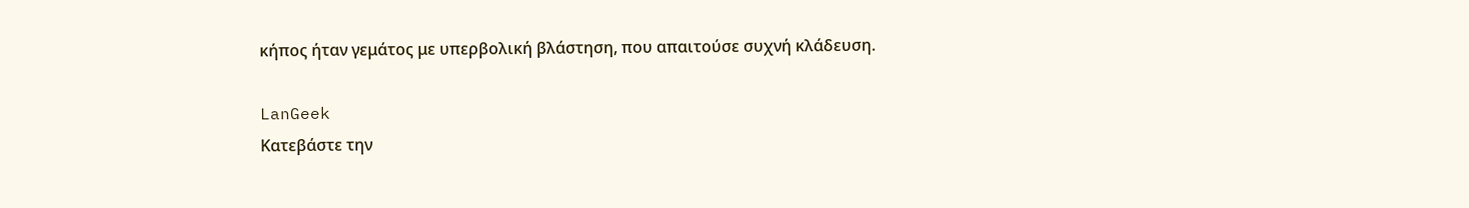κήπος ήταν γεμάτος με υπερβολική βλάστηση, που απαιτούσε συχνή κλάδευση.

LanGeek
Κατεβάστε την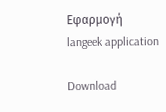Εφαρμογή
langeek application

Download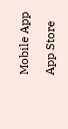Mobile App

App Store